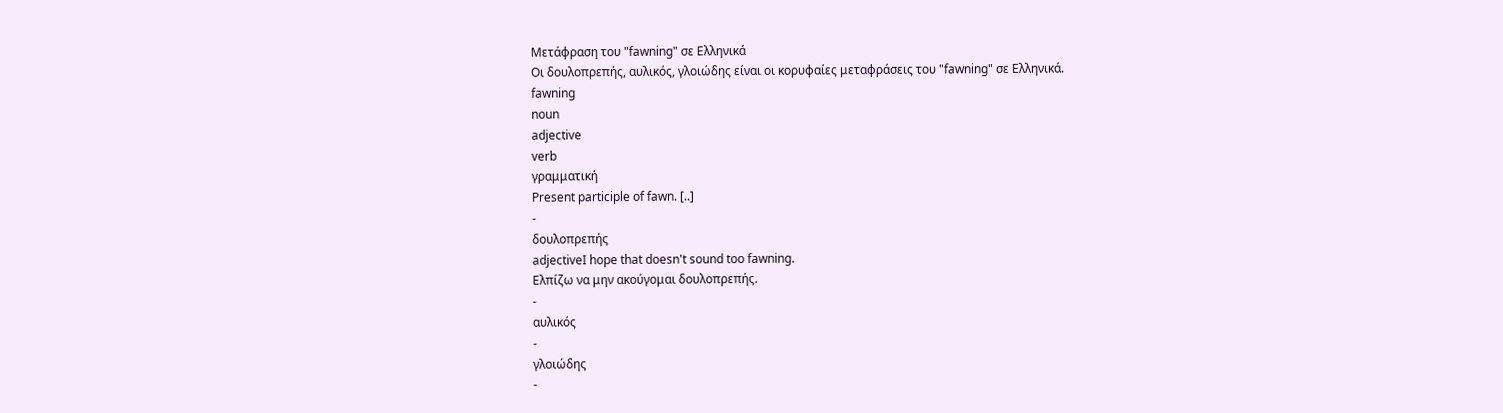Μετάφραση του "fawning" σε Ελληνικά
Οι δουλοπρεπής, αυλικός, γλοιώδης είναι οι κορυφαίες μεταφράσεις του "fawning" σε Ελληνικά.
fawning
noun
adjective
verb
γραμματική
Present participle of fawn. [..]
-
δουλοπρεπής
adjectiveI hope that doesn't sound too fawning.
Ελπίζω να μην ακούγομαι δουλοπρεπής.
-
αυλικός
-
γλοιώδης
-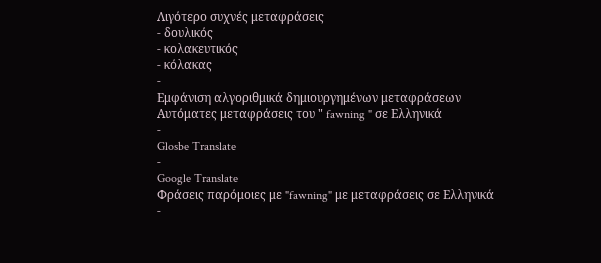Λιγότερο συχνές μεταφράσεις
- δουλικός
- κολακευτικός
- κόλακας
-
Εμφάνιση αλγοριθμικά δημιουργημένων μεταφράσεων
Αυτόματες μεταφράσεις του " fawning " σε Ελληνικά
-
Glosbe Translate
-
Google Translate
Φράσεις παρόμοιες με "fawning" με μεταφράσεις σε Ελληνικά
-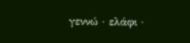γεννώ · ελάφι ·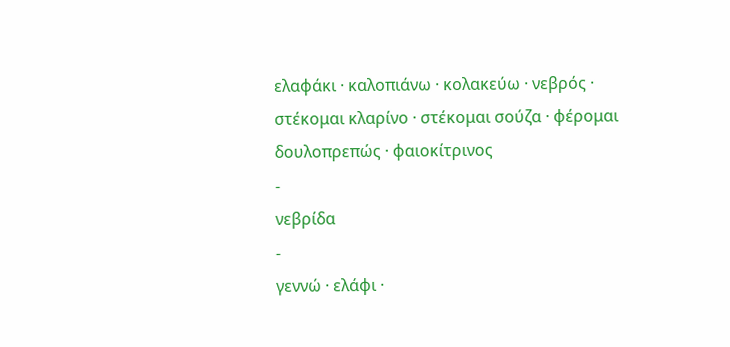ελαφάκι · καλοπιάνω · κολακεύω · νεβρός · στέκομαι κλαρίνο · στέκομαι σούζα · φέρομαι δουλοπρεπώς · φαιοκίτρινος
-
νεβρίδα
-
γεννώ · ελάφι ·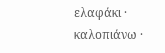ελαφάκι · καλοπιάνω ·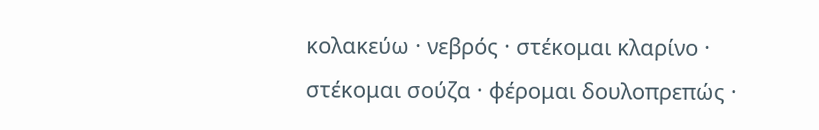κολακεύω · νεβρός · στέκομαι κλαρίνο · στέκομαι σούζα · φέρομαι δουλοπρεπώς ·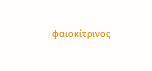φαιοκίτρινος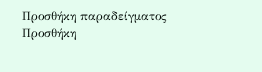Προσθήκη παραδείγματος
Προσθήκη